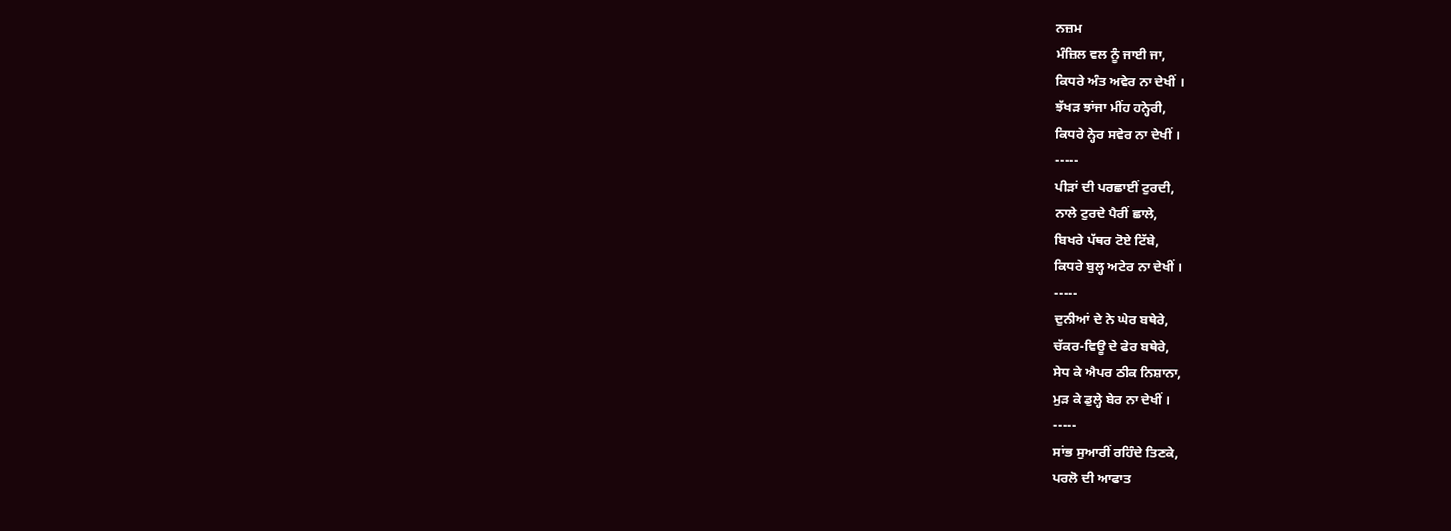ਨਜ਼ਮ
ਮੰਜ਼ਿਲ ਵਲ ਨੂੰ ਜਾਈ ਜਾ,
ਕਿਧਰੇ ਅੰਤ ਅਵੇਰ ਨਾ ਦੇਖੀਂ ।
ਝੱਖੜ ਝਾਂਜਾ ਮੀਂਹ ਹਨ੍ਹੇਰੀ,
ਕਿਧਰੇ ਨ੍ਹੇਰ ਸਵੇਰ ਨਾ ਦੇਖੀਂ ।
-----
ਪੀੜਾਂ ਦੀ ਪਰਛਾਈਂ ਟੁਰਦੀ,
ਨਾਲੇ ਟੁਰਦੇ ਪੈਰੀਂ ਛਾਲੇ,
ਬਿਖਰੇ ਪੱਥਰ ਟੋਏ ਟਿੱਬੇ,
ਕਿਧਰੇ ਬੁਲ੍ਹ ਅਟੇਰ ਨਾ ਦੇਖੀਂ ।
-----
ਦੁਨੀਆਂ ਦੇ ਨੇ ਘੇਰ ਬਥੇਰੇ,
ਚੱਕਰ-ਵਿਊ ਦੇ ਫੇਰ ਬਥੇਰੇ,
ਸੇਧ ਕੇ ਐਪਰ ਠੀਕ ਨਿਸ਼ਾਨਾ,
ਮੁੜ ਕੇ ਡੁਲ੍ਹੇ ਬੇਰ ਨਾ ਦੇਖੀਂ ।
-----
ਸਾਂਭ ਸੁਆਰੀਂ ਰਹਿੰਦੇ ਤਿਣਕੇ,
ਪਰਲੋ ਦੀ ਆਫਾਤ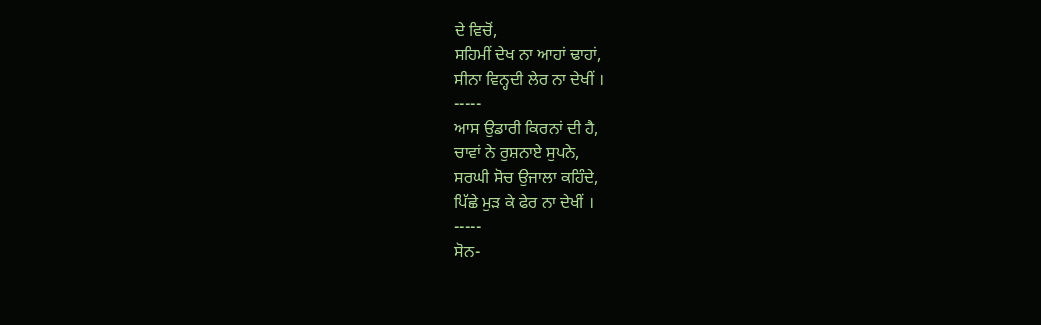ਦੇ ਵਿਚੋਂ,
ਸਹਿਮੀਂ ਦੇਖ ਨਾ ਆਹਾਂ ਢਾਹਾਂ,
ਸੀਨਾ ਵਿਨ੍ਹਦੀ ਲੇਰ ਨਾ ਦੇਖੀਂ ।
-----
ਆਸ ਉਡਾਰੀ ਕਿਰਨਾਂ ਦੀ ਹੈ,
ਚਾਵਾਂ ਨੇ ਰੁਸ਼ਨਾਏ ਸੁਪਨੇ,
ਸਰਘੀ ਸੋਚ ਉਜਾਲਾ ਕਹਿੰਦੇ,
ਪਿੱਛੇ ਮੁੜ ਕੇ ਫੇਰ ਨਾ ਦੇਖੀਂ ।
-----
ਸੋਨ-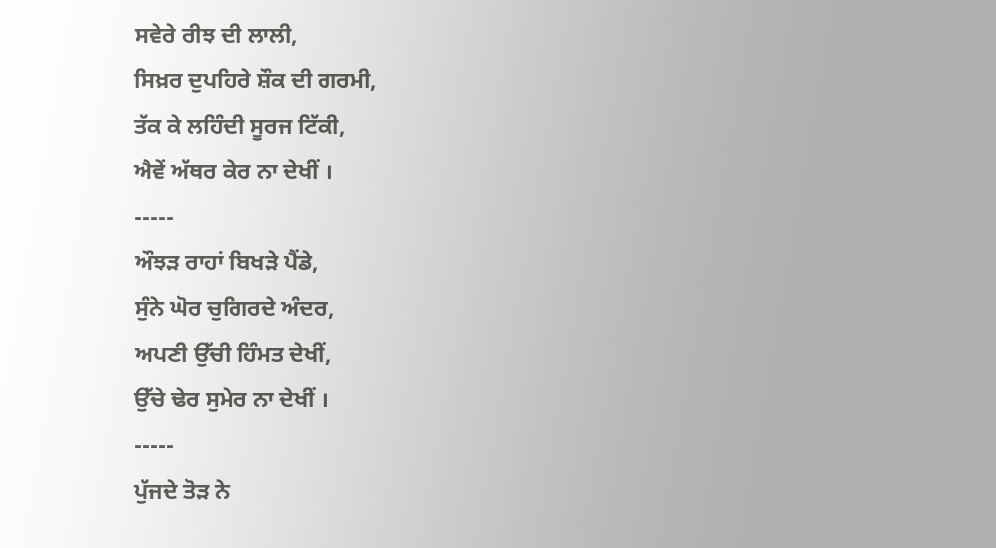ਸਵੇਰੇ ਰੀਝ ਦੀ ਲਾਲੀ,
ਸਿਖ਼ਰ ਦੁਪਹਿਰੇ ਸ਼ੌਕ ਦੀ ਗਰਮੀ,
ਤੱਕ ਕੇ ਲਹਿੰਦੀ ਸੂਰਜ ਟਿੱਕੀ,
ਐਵੇਂ ਅੱਥਰ ਕੇਰ ਨਾ ਦੇਖੀਂ ।
-----
ਔਝੜ ਰਾਹਾਂ ਬਿਖੜੇ ਪੈਂਡੇ,
ਸੁੰਨੇ ਘੋਰ ਚੁਗਿਰਦੇ ਅੰਦਰ,
ਅਪਣੀ ਉੱਚੀ ਹਿੰਮਤ ਦੇਖੀਂ,
ਉੱਚੇ ਢੇਰ ਸੁਮੇਰ ਨਾ ਦੇਖੀਂ ।
-----
ਪੁੱਜਦੇ ਤੋੜ ਨੇ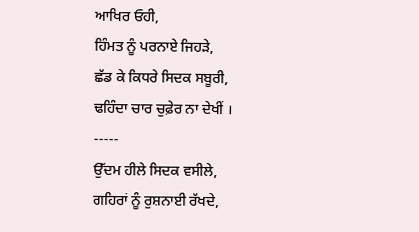ਆਖਿਰ ਓਹੀ,
ਹਿੰਮਤ ਨੂੰ ਪਰਨਾਏ ਜਿਹੜੇ,
ਛੱਡ ਕੇ ਕਿਧਰੇ ਸਿਦਕ ਸਬੂਰੀ,
ਢਹਿੰਦਾ ਚਾਰ ਚੁਫ਼ੇਰ ਨਾ ਦੇਖੀਂ ।
-----
ਉੱਦਮ ਹੀਲੇ ਸਿਦਕ ਵਸੀਲੇ,
ਗਹਿਰਾਂ ਨੂੰ ਰੁਸ਼ਨਾਈ ਰੱਖਦੇ,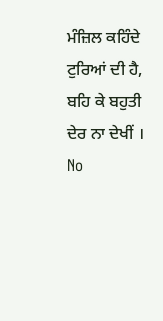ਮੰਜ਼ਿਲ ਕਹਿੰਦੇ ਟੁਰਿਆਂ ਦੀ ਹੈ,
ਬਹਿ ਕੇ ਬਹੁਤੀ ਦੇਰ ਨਾ ਦੇਖੀਂ ।
No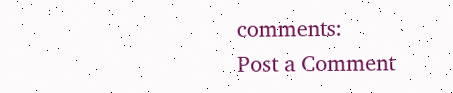comments:
Post a Comment